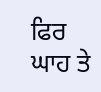ਫਿਰ ਘਾਹ ਤੇ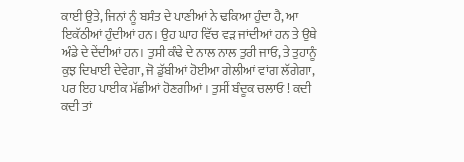ਕਾਈ ਉਤੇ, ਜਿਨਾਂ ਨੂੰ ਬਸੰਤ ਦੇ ਪਾਣੀਆਂ ਨੇ ਢਕਿਆ ਹੁੰਦਾ ਹੈ, ਆ ਇਕੱਠੀਆਂ ਹੁੰਦੀਆਂ ਹਨ। ਉਹ ਘਾਹ ਵਿੱਚ ਵੜ ਜਾਂਦੀਆਂ ਹਨ ਤੇ ਉਥੇ ਅੰਡੇ ਦੇ ਦੇਂਦੀਆਂ ਹਨ। ਤੁਸੀ ਕੰਢੇ ਦੇ ਨਾਲ ਨਾਲ ਤੁਰੀ ਜਾਓ, ਤੇ ਤੁਹਾਨੂੰ ਕੁਝ ਦਿਖਾਈ ਦੇਵੇਗਾ, ਜੋ ਡੁੱਬੀਆਂ ਹੋਈਆ ਗੇਲੀਆਂ ਵਾਂਗ ਲੱਗੇਗਾ, ਪਰ ਇਹ ਪਾਈਕ ਮੱਛੀਆਂ ਹੋਣਗੀਆਂ। ਤੁਸੀਂ ਬੰਦੂਕ ਚਲਾਓ ! ਕਦੀ ਕਦੀ ਤਾਂ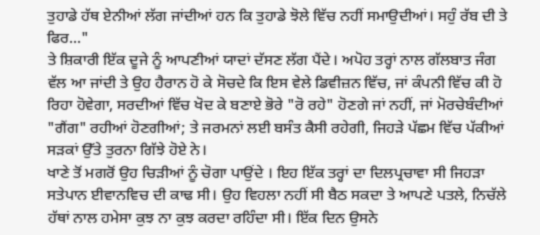ਤੁਹਾਡੇ ਹੱਥ ਏਨੀਆਂ ਲੱਗ ਜਾਂਦੀਆਂ ਹਨ ਕਿ ਤੁਹਾਡੇ ਝੋਲੇ ਵਿੱਚ ਨਹੀਂ ਸਮਾਉਦੀਆਂ। ਸਹੁੰ ਰੱਬ ਦੀ ਤੇ ਫਿਰ..."
ਤੇ ਸ਼ਿਕਾਰੀ ਇੱਕ ਦੂਜੇ ਨੂੰ ਆਪਣੀਆਂ ਯਾਦਾਂ ਦੱਸਣ ਲੱਗ ਪੈਂਦੇ। ਅਪੋਹ ਤਰ੍ਹਾਂ ਨਾਲ ਗੱਲਬਾਤ ਜੰਗ ਵੱਲ ਆ ਜਾਂਦੀ ਤੇ ਉਹ ਹੈਰਾਨ ਹੋ ਕੇ ਸੋਚਦੇ ਕਿ ਇਸ ਵੇਲੇ ਡਿਵੀਜ਼ਨ ਵਿੱਚ, ਜਾਂ ਕੰਪਨੀ ਵਿੱਚ ਕੀ ਹੋ ਰਿਹਾ ਹੋਵੇਗਾ, ਸਰਦੀਆਂ ਵਿੱਚ ਖੋਦ ਕੇ ਬਣਾਏ ਭੋਰੇ "ਰੋ ਰਹੇ" ਹੋਣਗੇ ਜਾਂ ਨਹੀਂ, ਜਾਂ ਮੋਰਚੇਬੰਦੀਆਂ "ਗੈਂਗ" ਰਹੀਆਂ ਹੋਣਗੀਆਂ; ਤੇ ਜਰਮਨਾਂ ਲਈ ਬਸੰਤ ਕੈਸੀ ਰਹੇਗੀ, ਜਿਹੜੇ ਪੱਛਮ ਵਿੱਚ ਪੱਕੀਆਂ ਸੜਕਾਂ ਉੱਤੇ ਤੁਰਨਾ ਗਿੱਝੇ ਹੋਏ ਨੇ।
ਖਾਣੇ ਤੋਂ ਮਗਰੋਂ ਉਹ ਚਿੜੀਆਂ ਨੂੰ ਚੋਗਾ ਪਾਉਂਦੇ । ਇਹ ਇੱਕ ਤਰ੍ਹਾਂ ਦਾ ਦਿਲਪ੍ਰਚਾਵਾ ਸੀ ਜਿਹੜਾ ਸਤੇਪਾਨ ਈਵਾਨਵਿਚ ਦੀ ਕਾਢ ਸੀ। ਉਹ ਵਿਹਲਾ ਨਹੀਂ ਸੀ ਬੈਠ ਸਕਦਾ ਤੇ ਆਪਣੇ ਪਤਲੇ, ਨਿਚੱਲੇ ਹੱਥਾਂ ਨਾਲ ਹਮੇਸਾ ਕੁਝ ਨਾ ਕੁਝ ਕਰਦਾ ਰਹਿੰਦਾ ਸੀ। ਇੱਕ ਦਿਨ ਉਸਨੇ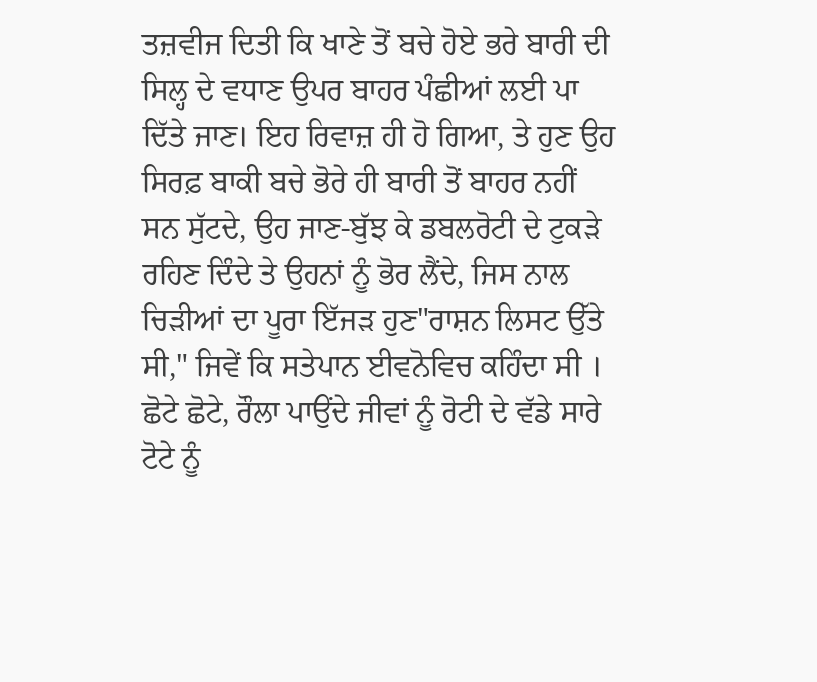ਤਜ਼ਵੀਜ ਦਿਤੀ ਕਿ ਖਾਣੇ ਤੋਂ ਬਚੇ ਹੋਏ ਭਰੇ ਬਾਰੀ ਦੀ ਸਿਲ੍ਹ ਦੇ ਵਧਾਣ ਉਪਰ ਬਾਹਰ ਪੰਛੀਆਂ ਲਈ ਪਾ ਦਿੱਤੇ ਜਾਣ। ਇਹ ਰਿਵਾਜ਼ ਹੀ ਹੋ ਗਿਆ, ਤੇ ਹੁਣ ਉਹ ਸਿਰਫ਼ ਬਾਕੀ ਬਚੇ ਭੋਰੇ ਹੀ ਬਾਰੀ ਤੋਂ ਬਾਹਰ ਨਹੀਂ ਸਨ ਸੁੱਟਦੇ, ਉਹ ਜਾਣ-ਬੁੱਝ ਕੇ ਡਬਲਰੋਟੀ ਦੇ ਟੁਕੜੇ ਰਹਿਣ ਦਿੰਦੇ ਤੇ ਉਹਨਾਂ ਨੂੰ ਭੋਰ ਲੈਂਦੇ, ਜਿਸ ਨਾਲ ਚਿੜੀਆਂ ਦਾ ਪੂਰਾ ਇੱਜੜ ਹੁਣ"ਰਾਸ਼ਨ ਲਿਸਟ ਉੱਤੇ ਸੀ," ਜਿਵੇਂ ਕਿ ਸਤੇਪਾਨ ਈਵਨੋਵਿਚ ਕਹਿੰਦਾ ਸੀ । ਛੋਟੇ ਛੋਟੇ, ਰੌਲਾ ਪਾਉਂਦੇ ਜੀਵਾਂ ਨੂੰ ਰੋਟੀ ਦੇ ਵੱਡੇ ਸਾਰੇ ਟੋਟੇ ਨੂੰ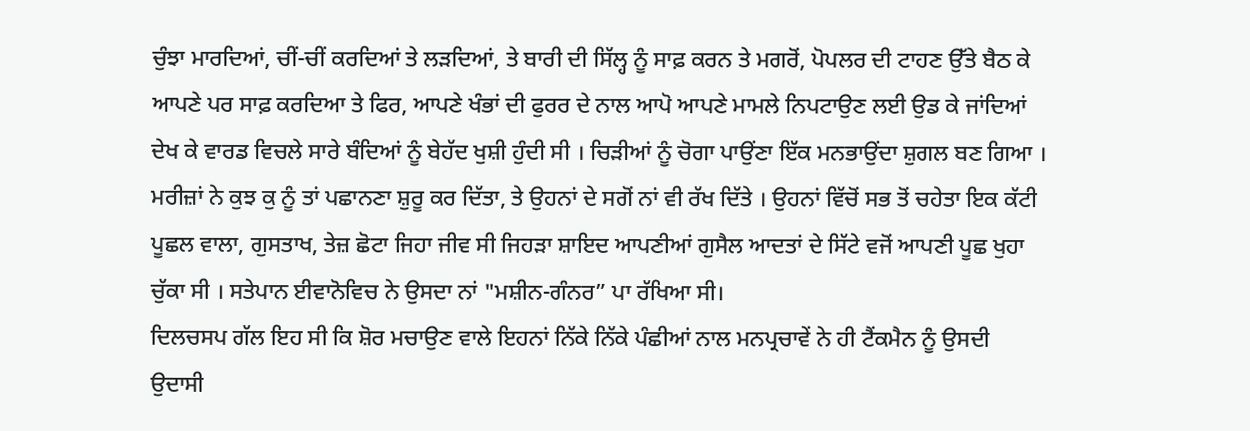ਚੁੰਝਾ ਮਾਰਦਿਆਂ, ਚੀਂ-ਚੀਂ ਕਰਦਿਆਂ ਤੇ ਲੜਦਿਆਂ, ਤੇ ਬਾਰੀ ਦੀ ਸਿੱਲ੍ਹ ਨੂੰ ਸਾਫ਼ ਕਰਨ ਤੇ ਮਗਰੋਂ, ਪੋਪਲਰ ਦੀ ਟਾਹਣ ਉੱਤੇ ਬੈਠ ਕੇ ਆਪਣੇ ਪਰ ਸਾਫ਼ ਕਰਦਿਆ ਤੇ ਫਿਰ, ਆਪਣੇ ਖੰਭਾਂ ਦੀ ਫੁਰਰ ਦੇ ਨਾਲ ਆਪੋ ਆਪਣੇ ਮਾਮਲੇ ਨਿਪਟਾਉਣ ਲਈ ਉਡ ਕੇ ਜਾਂਦਿਆਂ ਦੇਖ ਕੇ ਵਾਰਡ ਵਿਚਲੇ ਸਾਰੇ ਬੰਦਿਆਂ ਨੂੰ ਬੇਹੱਦ ਖੁਸ਼ੀ ਹੁੰਦੀ ਸੀ । ਚਿੜੀਆਂ ਨੂੰ ਚੋਗਾ ਪਾਉਂਣਾ ਇੱਕ ਮਨਭਾਉਂਦਾ ਸ਼ੁਗਲ ਬਣ ਗਿਆ । ਮਰੀਜ਼ਾਂ ਨੇ ਕੁਝ ਕੁ ਨੂੰ ਤਾਂ ਪਛਾਨਣਾ ਸ਼ੁਰੂ ਕਰ ਦਿੱਤਾ, ਤੇ ਉਹਨਾਂ ਦੇ ਸਗੋਂ ਨਾਂ ਵੀ ਰੱਖ ਦਿੱਤੇ । ਉਹਨਾਂ ਵਿੱਚੋਂ ਸਭ ਤੋਂ ਚਹੇਤਾ ਇਕ ਕੱਟੀ ਪੂਛਲ ਵਾਲਾ, ਗੁਸਤਾਖ, ਤੇਜ਼ ਛੋਟਾ ਜਿਹਾ ਜੀਵ ਸੀ ਜਿਹੜਾ ਸ਼ਾਇਦ ਆਪਣੀਆਂ ਗੁਸੈਲ ਆਦਤਾਂ ਦੇ ਸਿੱਟੇ ਵਜੋਂ ਆਪਣੀ ਪੂਛ ਖੁਹਾ ਚੁੱਕਾ ਸੀ । ਸਤੇਪਾਨ ਈਵਾਨੋਵਿਚ ਨੇ ਉਸਦਾ ਨਾਂ "ਮਸ਼ੀਨ-ਗੰਨਰ” ਪਾ ਰੱਖਿਆ ਸੀ।
ਦਿਲਚਸਪ ਗੱਲ ਇਹ ਸੀ ਕਿ ਸ਼ੋਰ ਮਚਾਉਣ ਵਾਲੇ ਇਹਨਾਂ ਨਿੱਕੇ ਨਿੱਕੇ ਪੰਛੀਆਂ ਨਾਲ ਮਨਪ੍ਰਚਾਵੇਂ ਨੇ ਹੀ ਟੈਂਕਮੈਨ ਨੂੰ ਉਸਦੀ ਉਦਾਸੀ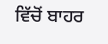ਵਿੱਚੋਂ ਬਾਹਰ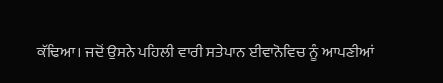ਕੱਢਿਆ। ਜਦੋਂ ਉਸਨੇ ਪਹਿਲੀ ਵਾਰੀ ਸਤੇਪਾਨ ਈਵਾਨੋਵਿਚ ਨੂੰ ਆਪਣੀਆਂ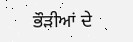ਭੌੜੀਆਂ ਦੇ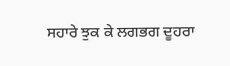ਸਹਾਰੇ ਝੁਕ ਕੇ ਲਗਭਗ ਦੂਹਰਾ